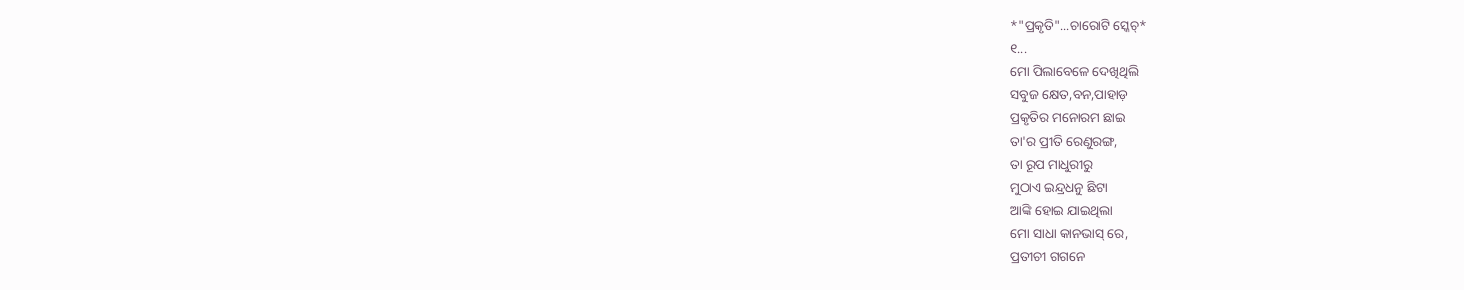*"ପ୍ରକୃତି"...ଚାରୋଟି ସ୍କେଚ୍*
୧...
ମୋ ପିଲାବେଳେ ଦେଖିଥିଲି
ସବୁଜ କ୍ଷେତ,ବନ,ପାହାଡ଼
ପ୍ରକୃତିର ମନୋରମ ଛାଇ
ତା'ର ପ୍ରୀତି ରେଣୁରଙ୍ଗ,
ତା ରୂପ ମାଧୁରୀରୁ
ମୁଠାଏ ଇନ୍ଦ୍ରଧନୁ ଛିଟା
ଆଙ୍କି ହୋଇ ଯାଇଥିଲା
ମୋ ସାଧା କାନଭାସ୍ ରେ,
ପ୍ରତୀଚୀ ଗଗନେ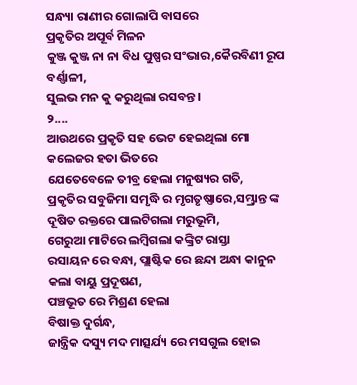ସନ୍ଧ୍ୟା ରାଣୀର ଗୋଲାପି ବାସରେ
ପ୍ରକୃତିର ଅପୂର୍ବ ମିଳନ
କୁଞ୍ଜ କୁଞ୍ଜ ନା ନା ବିଧ ପୁଷ୍ପର ସଂଭାର,କୈରବିଣୀ ରୂପ ବର୍ଣ୍ଣାଳୀ,
ସୁଲଭ ମନ କୁ କରୁଥିଲା ରସବନ୍ତ।
୨....
ଆଉଥରେ ପ୍ରକୃତି ସହ ଭେଟ ହେଇଥିଲା ମୋ କଲେଜର ହତା ଭିତରେ
ଯେତେବେଳେ ତୀବ୍ର ହେଲା ମନୁଷ୍ୟର ଗତି,
ପ୍ରକୃତିର ସବୁଜିମା ସମୃଦ୍ଧି ର ମୃଗତୃଷ୍ଣାରେ,ସମ୍ଭ୍ରାନ୍ତ ଙ୍କ ଦୂଷିତ ରକ୍ତରେ ପାଲଟିଗଲା ମରୁଭୂମି,
ଗେରୁଆ ମାଟିରେ ଲମ୍ବିଗଲା କଙ୍କ୍ରିଟ ରାସ୍ତା
ରସାୟନ ରେ ବନ୍ଧା, ପ୍ଲାଷ୍ଟିକ ରେ ଛନ୍ଦା ଅନ୍ଧା କାନୁନ କଲା ବାୟୁ ପ୍ରଦୂଷଣ,
ପଞ୍ଚଭୂତ ରେ ମିଶ୍ରଣ ହେଲା
ବିଷାକ୍ତ ଦୁର୍ଗନ୍ଧ,
ଜାନ୍ତ୍ରିକ ଦସ୍ୟୁ ମଦ ମାତ୍ସର୍ଯ୍ୟ ରେ ମସଗୁଲ ହୋଇ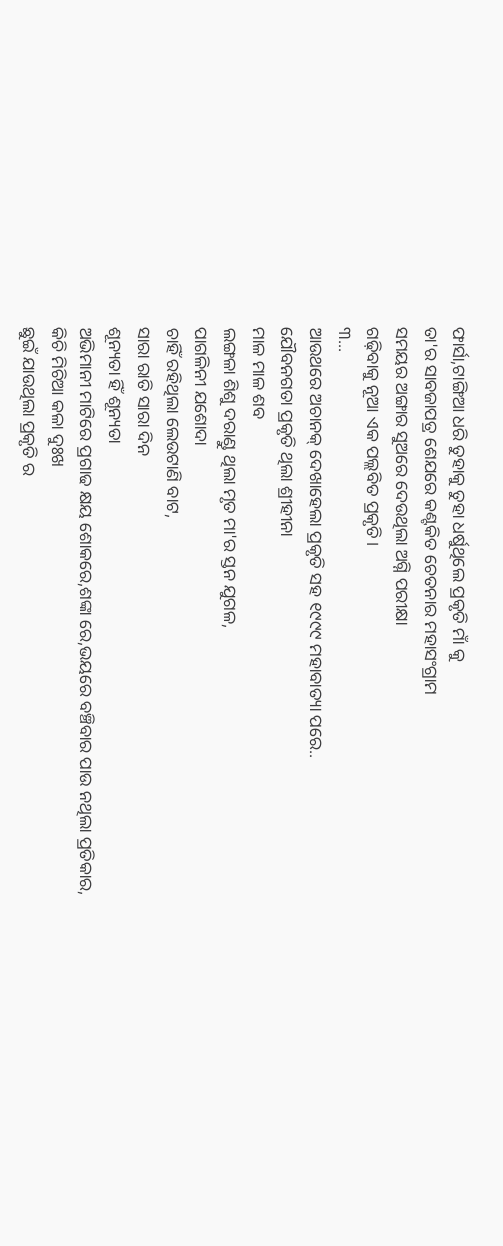ଫାର୍ସା,ଟାଙ୍ଗିଆ ଧରି ତୁହାକୁ ତୁହା ଧର୍ଷୁଥିଲେ ପ୍ରକୃତି ମାଁ କୁ
ତା'ର ସାବଜାପତ୍ର ଶେଯରେ କଣ୍ଟକିତ ଚେତନାର ମହାସଂଗ୍ରାମ
ସମୟର ଅଙ୍ଗାର ସୁଅରେ ଦେଉଥିଲା ଅଗ୍ନି ପରୀକ୍ଷା
ଗଢ଼ିବାକୁ ନୂଆ ଏକ ପଲ୍ଲବିତ ପ୍ରକୃତି।
୩...
ଆଉଥରେ ଅଚାନକ୍ ଦେଖାହେଲା ପ୍ରକୃତି ସହ ୧୯୯୯ ମହାବାତ୍ୟା ପରେ..
ଯୌବନଗତା ପ୍ରକୃତି ଥିଲା ଶ୍ରୀହୀନା
ମାଳ ମାଳ ଶବ
ଲଙ୍ଗଳା ଶିଶୁ ଦରାଣ୍ଡୁ ଥିଲା ମୃତ ମା'ର ସ୍ତନ ଯୁଗଳ,
ପାଗଳିନୀ ଯଶୋଦା
ଚାହିଁ ରହିଥିଲା ଲେଉଟାଣି ବାଟ,
ସାରା ରାତି ସାରା ଦିନ
ଶୂନ୍ୟତା ହିଁ ଶୂନ୍ୟତା
ଅଭିମାନୀ ମାଟିରେ ପ୍ରଗାଢ କ୍ଷୟ ଶୋକରେ,ଶଙ୍କା ରେ,ଭୟରେ ବଞ୍ଚିବାର ପାଉ ନଥିଲା ପ୍ରତିକାର,
କିଚି ମିଚିଆ କଳା ଦୁଃଖ
ଛୁଇଁ ଯାଉଥିଲା ପ୍ରକୃତି ର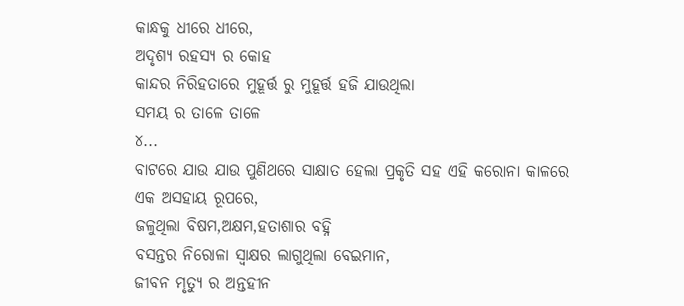କାନ୍ଧକୁ ଧୀରେ ଧୀରେ,
ଅଦୃଶ୍ୟ ରହସ୍ୟ ର କୋହ
କାନ୍ଦର ନିରିହତାରେ ମୁହୂର୍ତ୍ତ ରୁ ମୁହୂର୍ତ୍ତ ହଜି ଯାଉଥିଲା
ସମୟ ର ତାଳେ ତାଳେ
୪...
ବାଟରେ ଯାଉ ଯାଉ ପୁଣିଥରେ ସାକ୍ଷାତ ହେଲା ପ୍ରକୃତି ସହ ଏହି କରୋନା କାଳରେ ଏକ ଅସହାୟ ରୂପରେ,
ଜଳୁଥିଲା ବିଷମ,ଅକ୍ଷମ,ହତାଶାର ବହ୍ନି
ବସନ୍ତର ନିରୋଳା ସ୍ବାକ୍ଷର ଲାଗୁଥିଲା ବେଇମାନ,
ଜୀବନ ମୃତ୍ୟୁ ର ଅନ୍ତହୀନ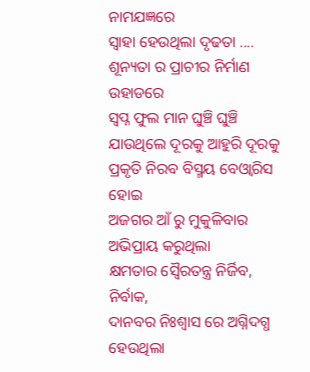ନାମଯଜ୍ଞରେ
ସ୍ବାହା ହେଉଥିଲା ଦୃଢତା ....
ଶୂନ୍ୟତା ର ପ୍ରାଚୀର ନିର୍ମାଣ ଉହାଡରେ
ସ୍ବପ୍ନ ଫୁଲ ମାନ ଘୁଞ୍ଚି ଘୁଞ୍ଚି
ଯାଉଥିଲେ ଦୂରକୁ ଆହୁରି ଦୂରକୁ
ପ୍ରକୃତି ନିରବ ବିସ୍ମୟ ବେଓ୍ବାରିସ ହୋଇ
ଅଜଗର ଆଁ ରୁ ମୁକୁଳିବାର
ଅଭିପ୍ରାୟ କରୁଥିଲା
କ୍ଷମତାର ସ୍ବୈରତନ୍ତ୍ର ନିର୍ଜିବ, ନିର୍ବାକ,
ଦାନବର ନିଃଶ୍ବାସ ରେ ଅଗ୍ନିଦଗ୍ଧ ହେଉଥିଲା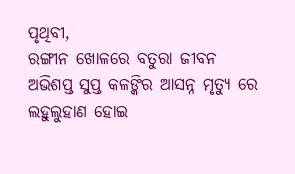ପୃଥିବୀ,
ରଙ୍ଗୀନ ଖୋଳରେ ବତୁରା ଜୀବନ
ଅଭିଶପ୍ତ ସୁପ୍ତ କଳଙ୍କିର ଆସନ୍ନ ମୃତ୍ୟୁ ରେ
ଲହୁଲୁହାଣ ହୋଇ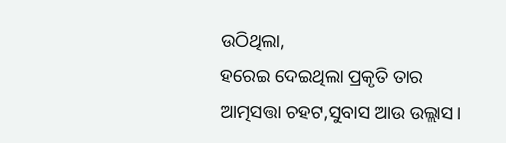ଉଠିଥିଲା,
ହରେଇ ଦେଇଥିଲା ପ୍ରକୃତି ତାର
ଆତ୍ମସତ୍ତା ଚହଟ,ସୁବାସ ଆଉ ଉଲ୍ଲାସ।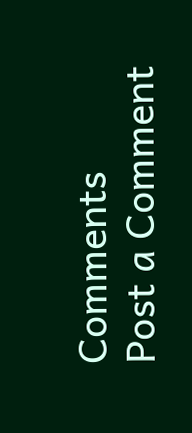Comments
Post a Comment